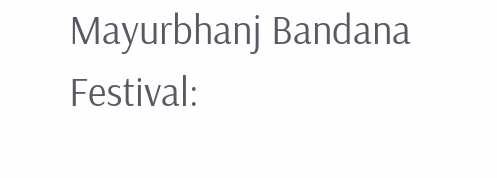Mayurbhanj Bandana Festival: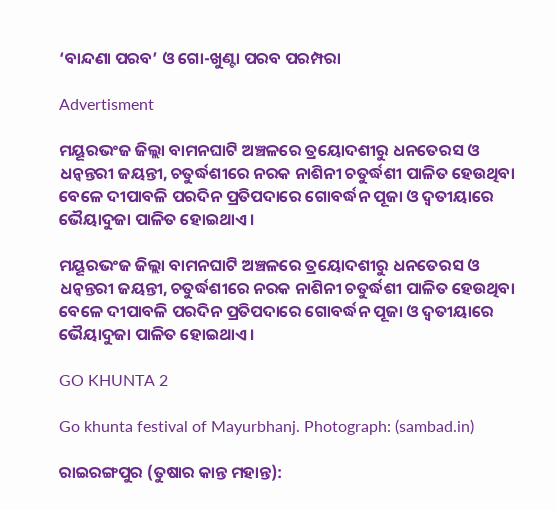‘ବାନ୍ଦଣା ପରବ’ ଓ ଗୋ-ଖୁଣ୍ଟା ପରବ ପରମ୍ପରା

Advertisment

ମୟୂରଭଂଜ ଜିଲ୍ଲା ବାମନଘାଟି ଅଞ୍ଚଳରେ ତ୍ରୟୋଦଶୀରୁ ଧନତେରସ ଓ ଧନ୍ୱନ୍ତରୀ ଜୟନ୍ତୀ, ଚତୁର୍ଦ୍ଧଶୀରେ ନରକ ନାଶିନୀ ଚତୁର୍ଦ୍ଧଶୀ ପାଳିତ ହେଉଥିବା ବେଳେ ଦୀପାବଳି ପରଦିନ ପ୍ରତିପଦାରେ ଗୋବର୍ଦ୍ଧନ ପୂଜା ଓ ଦ୍ୱତୀୟାରେ ଭୈୟାଦୁଜା ପାଳିତ ହୋଇଥାଏ।

ମୟୂରଭଂଜ ଜିଲ୍ଲା ବାମନଘାଟି ଅଞ୍ଚଳରେ ତ୍ରୟୋଦଶୀରୁ ଧନତେରସ ଓ ଧନ୍ୱନ୍ତରୀ ଜୟନ୍ତୀ, ଚତୁର୍ଦ୍ଧଶୀରେ ନରକ ନାଶିନୀ ଚତୁର୍ଦ୍ଧଶୀ ପାଳିତ ହେଉଥିବା ବେଳେ ଦୀପାବଳି ପରଦିନ ପ୍ରତିପଦାରେ ଗୋବର୍ଦ୍ଧନ ପୂଜା ଓ ଦ୍ୱତୀୟାରେ ଭୈୟାଦୁଜା ପାଳିତ ହୋଇଥାଏ।

GO KHUNTA 2

Go khunta festival of Mayurbhanj. Photograph: (sambad.in)

ରାଇରଙ୍ଗପୁର (ତୁଷାର କାନ୍ତ ମହାନ୍ତ):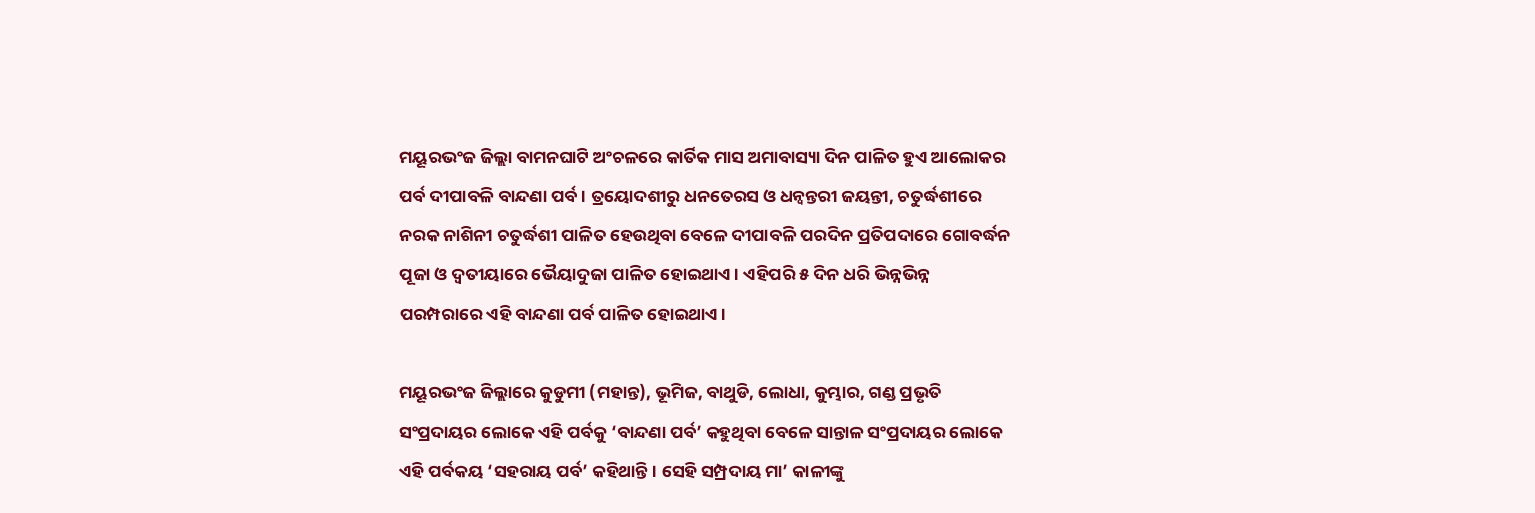ମୟୂରଭଂଜ ଜିଲ୍ଲା ବାମନଘାଟି ଅଂଚଳରେ କାର୍ତିକ ମାସ ଅମାବାସ୍ୟା ଦିନ ପାଳିତ ହୁଏ ଆଲୋକର ପର୍ବ ଦୀପାବଳି ବାନ୍ଦଣା ପର୍ବ। ତ୍ରୟୋଦଶୀରୁ ଧନତେରସ ଓ ଧନ୍ୱନ୍ତରୀ ଜୟନ୍ତୀ, ଚତୁର୍ଦ୍ଧଶୀରେ ନରକ ନାଶିନୀ ଚତୁର୍ଦ୍ଧଶୀ ପାଳିତ ହେଉଥିବା ବେଳେ ଦୀପାବଳି ପରଦିନ ପ୍ରତିପଦାରେ ଗୋବର୍ଦ୍ଧନ ପୂଜା ଓ ଦ୍ୱତୀୟାରେ ଭୈୟାଦୁଜା ପାଳିତ ହୋଇଥାଏ। ଏହିପରି ୫ ଦିନ ଧରି ଭିନ୍ନଭିନ୍ନ ପରମ୍ପରାରେ ଏହି ବାନ୍ଦଣା ପର୍ବ ପାଳିତ ହୋଇଥାଏ।

ମୟୂରଭଂଜ ଜିଲ୍ଲାରେ କୁଡୁମୀ (ମହାନ୍ତ), ଭୂମିଜ, ବାଥୁଡି, ଲୋଧା, କୁମ୍ଭାର, ଗଣ୍ଡ ପ୍ରଭୃତି ସଂପ୍ରଦାୟର ଲୋକେ ଏହି ପର୍ବକୁ ‘ବାନ୍ଦଣା ପର୍ବ’ କହୁଥିବା ବେଳେ ସାନ୍ତାଳ ସଂପ୍ରଦାୟର ଲୋକେ ଏହି ପର୍ବକୟ ‘ସହରାୟ ପର୍ବ’ କହିଥାନ୍ତି। ସେହି ସମ୍ପ୍ରଦାୟ ମା’ କାଳୀଙ୍କୁ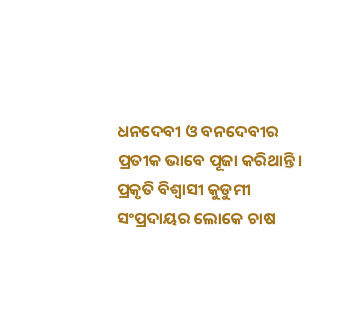ଧନଦେବୀ ଓ ବନଦେବୀର ପ୍ରତୀକ ଭାବେ ପୂଜା କରିଥାନ୍ତି। ପ୍ରକୃତି ବିଶ୍ୱାସୀ କୁଡୁମୀ ସଂପ୍ରଦାୟର ଲୋକେ ଚାଷ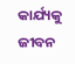କାର୍ଯ୍ୟକୁ ଜୀବନ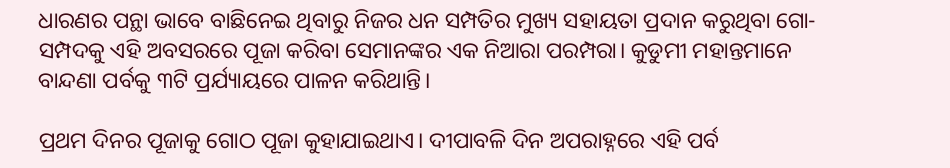ଧାରଣର ପନ୍ଥା ଭାବେ ବାଛିନେଇ ଥିବାରୁ ନିଜର ଧନ ସମ୍ପତିର ମୁଖ୍ୟ ସହାୟତା ପ୍ରଦାନ କରୁଥିବା ଗୋ-ସମ୍ପଦକୁ ଏହି ଅବସରରେ ପୂଜା କରିବା ସେମାନଙ୍କର ଏକ ନିଆରା ପରମ୍ପରା। କୁଡୁମୀ ମହାନ୍ତମାନେ ବାନ୍ଦଣା ପର୍ବକୁ ୩ଟି ପ୍ରର୍ଯ୍ୟାୟରେ ପାଳନ କରିଥାନ୍ତି।

ପ୍ରଥମ ଦିନର ପୂଜାକୁ ଗୋଠ ପୂଜା କୁହାଯାଇଥାଏ। ଦୀପାବଳି ଦିନ ଅପରାହ୍ନରେ ଏହି ପର୍ବ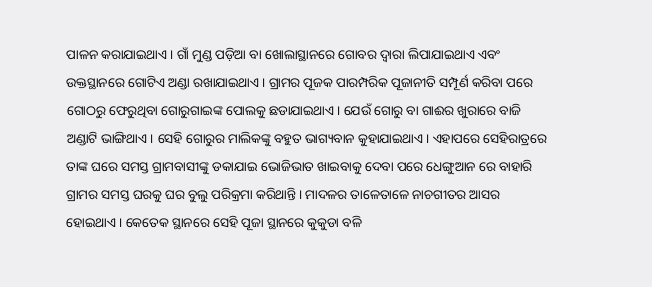ପାଳନ କରାଯାଇଥାଏ। ଗାଁ ମୁଣ୍ଡ ପଡ଼ିଆ ବା ଖୋଲାସ୍ଥାନରେ ଗୋବର ଦ୍ୱାରା ଲିପାଯାଇଥାଏ ଏବଂ ଉକ୍ତସ୍ଥାନରେ ଗୋଟିଏ ଅଣ୍ଡା ରଖାଯାଇଥାଏ। ଗ୍ରାମର ପୂଜକ ପାରମ୍ପରିକ ପୂଜାନୀତି ସମ୍ପୂର୍ଣ କରିବା ପରେ ଗୋଠରୁ ଫେରୁଥିବା ଗୋରୁଗାଇଙ୍କ ପୋଲକୁ ଛଡାଯାଇଥାଏ। ଯେଉଁ ଗୋରୁ ବା ଗାଈର ଖୁରାରେ ବାଜି ଅଣ୍ଡାଟି ଭାଙ୍ଗିଥାଏ। ସେହି ଗୋରୁର ମାଲିକଙ୍କୁ ବହୁତ ଭାଗ୍ୟବାନ କୁହାଯାଇଥାଏ। ଏହାପରେ ସେହିରାତ୍ରରେ ତାଙ୍କ ଘରେ ସମସ୍ତ ଗ୍ରାମବାସୀଙ୍କୁ ଡକାଯାଇ ଭୋଜିଭାତ ଖାଇବାକୁ ଦେବା ପରେ ଧେଙ୍ଗୁଆନ ରେ ବାହାରି ଗ୍ରାମର ସମସ୍ତ ଘରକୁ ଘର ବୁଲୁ ପରିକ୍ରମା କରିଥାନ୍ତି। ମାଦଳର ତାଳେତାଳେ ନାଚଗୀତର ଆସର ହୋଇଥାଏ। କେତେକ ସ୍ଥାନରେ ସେହି ପୂଜା ସ୍ଥାନରେ କୁକୁଡା ବଳି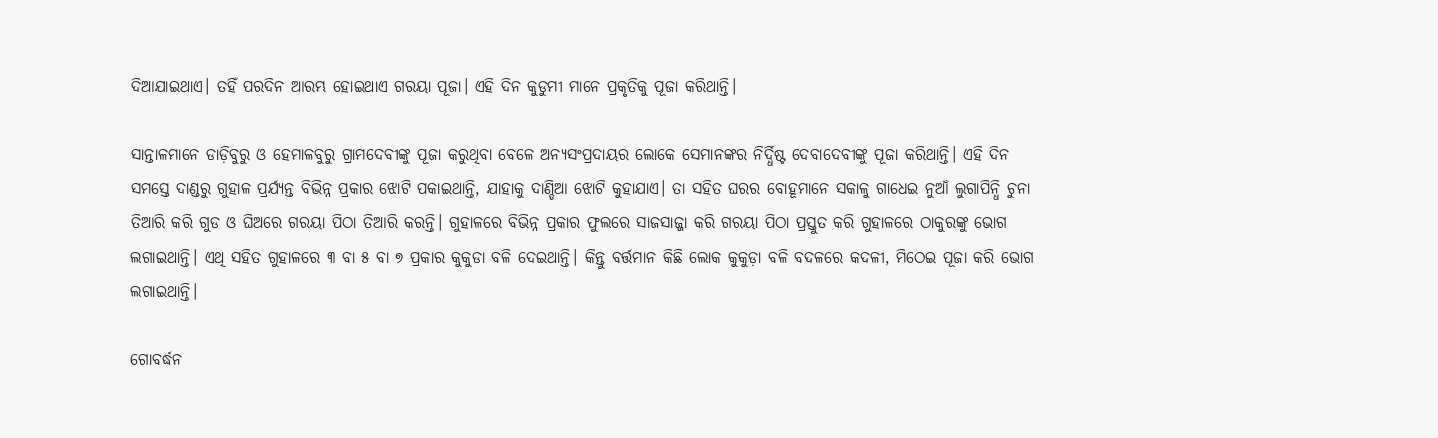ଦିଆଯାଇଥାଏ। ତହିଁ ପରଦିନ ଆରମ୍ଭ ହୋଇଥାଏ ଗରୟା ପୂଜା। ଏହି ଦିନ କୁଡୁମୀ ମାନେ ପ୍ରକୃତିକୁ ପୂଜା କରିଥାନ୍ତି।

ସାନ୍ତାଳମାନେ ଡାଡ଼ିବୁରୁ ଓ ହେମାଳବୁରୁ ଗ୍ରାମଦେବୀଙ୍କୁ ପୂଜା କରୁଥିବା ବେଳେ ଅନ୍ୟସଂପ୍ରଦାୟର ଲୋକେ ସେମାନଙ୍କର ନିର୍ଦ୍ଧିଷ୍ଟ ଦେବାଦେବୀଙ୍କୁ ପୂଜା କରିଥାନ୍ତି। ଏହି ଦିନ ସମସ୍ତେ ଦାଣ୍ଡରୁ ଗୁହାଳ ପ୍ରର୍ଯ୍ୟନ୍ତ ବିଭିନ୍ନ ପ୍ରକାର ଝୋଟି ପକାଇଥାନ୍ତି, ଯାହାକୁ ଦାଣ୍ଡିଆ ଝୋଟି କୁହାଯାଏ। ତା ସହିତ ଘରର ବୋହୂମାନେ ସକାଳୁ ଗାଧେଇ ନୁଆଁ ଲୁଗାପିନ୍ଧି ଚୁନା ତିଆରି କରି ଗୁଡ ଓ ଘିଅରେ ଗରୟା ପିଠା ତିଆରି କରନ୍ତି। ଗୁହାଳରେ ବିଭିନ୍ନ ପ୍ରକାର ଫୁଲରେ ସାଜସାଜ୍ଜା କରି ଗରୟା ପିଠା ପ୍ରସ୍ତୁତ କରି ଗୁହାଳରେ ଠାକୁରଙ୍କୁ ଭୋଗ ଲଗାଇଥାନ୍ତି। ଏଥି ସହିତ ଗୁହାଳରେ ୩ ବା ୫ ବା ୭ ପ୍ରକାର କୁକୁଡା ବଳି ଦେଇଥାନ୍ତି। କିନ୍ତୁ ବର୍ତ୍ତମାନ କିଛି ଲୋକ କୁକୁଡ଼ା ବଳି ବଦଳରେ କଦଳୀ, ମିଠେଇ ପୂଜା କରି ଭୋଗ ଲଗାଇଥାନ୍ତି।

ଗୋବର୍ଦ୍ଧନ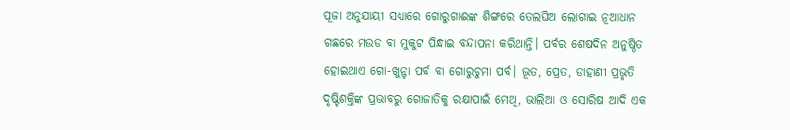ପୂଜା ଅନୁଯାୟୀ ସଧ୍ୟାରେ ଗୋରୁଗାଈଙ୍କ ଶିଙ୍ଗରେ ତେଲଘିଅ ଲୋଗାଇ ନୂଆଧାନ ଗଛରେ ମଉଡ ବା ମୁକୁଟ ପିନ୍ଧାଇ ବନ୍ଦାପନା କରିଥାନ୍ତି। ପର୍ବର ଶେଷଦିନ ଅନୁଷ୍ଠିତ ହୋଇଥାଏ ଗୋ-ଖୁନ୍ଟା ପର୍ବ ବା ଗୋରୁଚୁମା ପର୍ବ। ଭୂତ, ପ୍ରେତ, ଡାହାଣୀ ପ୍ରଭୃତି ଦୃଷ୍ଟିଶକ୍ତିଙ୍କ ପ୍ରଭାବରୁ ଗୋଜାତିକୁ ରକ୍ଷାପାଇଁ ମେଥି, ଭାଲିଆ ଓ ସୋରିଷ ଆଦି ଏକ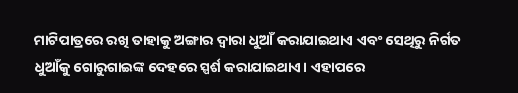ମାଟିପାତ୍ରରେ ରଖି ତାହାକୁ ଅଙ୍ଗାର ଦ୍ୱାରା ଧୁଆଁ କରାଯାଇଥାଏ ଏବଂ ସେଥିରୁ ନିର୍ଗତ ଧୁଆଁକୁ ଗୋରୁଗାଇଙ୍କ ଦେହରେ ସ୍ପର୍ଶ କରାଯାଇଥାଏ। ଏହାପରେ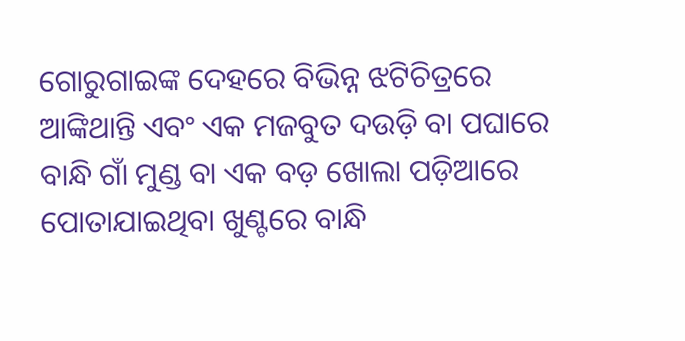ଗୋରୁଗାଇଙ୍କ ଦେହରେ ବିଭିନ୍ନ ଝଟିଚିତ୍ରରେ ଆଙ୍କିଥାନ୍ତି ଏବଂ ଏକ ମଜବୁତ ଦଉଡ଼ି ବା ପଘାରେ ବାନ୍ଧି ଗାଁ ମୁଣ୍ଡ ବା ଏକ ବଡ଼ ଖୋଲା ପଡ଼ିଆରେ ପୋତାଯାଇଥିବା ଖୁଣ୍ଟରେ ବାନ୍ଧି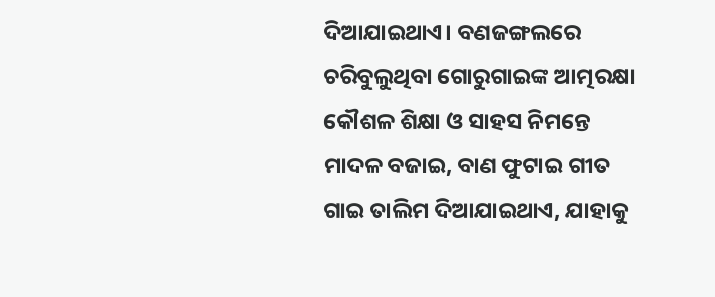ଦିଆଯାଇଥାଏ। ବଣଜଙ୍ଗଲରେ ଚରିବୁଲୁଥିବା ଗୋରୁଗାଇଙ୍କ ଆତ୍ମରକ୍ଷା କୌଶଳ ଶିକ୍ଷା ଓ ସାହସ ନିମନ୍ତେ ମାଦଳ ବଜାଇ, ବାଣ ଫୁଟାଇ ଗୀତ ଗାଇ ତାଲିମ ଦିଆଯାଇଥାଏ, ଯାହାକୁ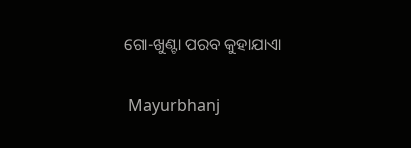ଗୋ-ଖୁଣ୍ଟା ପରବ କୁହାଯାଏା

 Mayurbhanj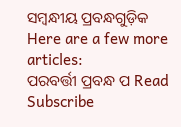ସମ୍ବନ୍ଧୀୟ ପ୍ରବନ୍ଧଗୁଡ଼ିକ
Here are a few more articles:
ପରବର୍ତ୍ତୀ ପ୍ରବନ୍ଧ ପ Read
Subscribe